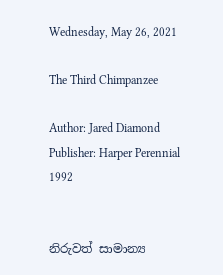Wednesday, May 26, 2021

The Third Chimpanzee

Author: Jared Diamond
Publisher: Harper Perennial 1992


නිරුවත් සාමාන්‍ය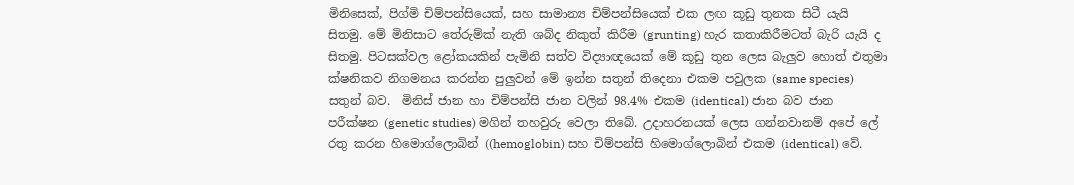මිනිසෙක්, පිග්මි චිම්පන්සියෙක්, සහ සාමාන්‍ය චිම්පන්සියෙක් එක ලඟ කූඩු තුනක සිටී යැයි සිතමු. මේ මිනිසාට තේරුම්ක් නැති ශබ්ද නිකුත් කිරීම (grunting) හැර කතාකිරීමටත් බැරි යැයි ද සිතමු. පිටසක්වල ළෝකයකින් පැමිනි සත්ව විද්‍යාඥයෙක් මේ කූඩු තුන ලෙස බැලුව හොත් එතුමා ක්ෂනිකව නිගමනය කරන්න පුලුවන් මේ ඉන්න සතුන් තිදෙනා එකම පවුලක (same species) සතුන් බව.  මිනිස් ජාන හා චිම්පන්සි ජාන වලින් 98.4% එකම (identical) ජාන බව ජාන පරීක්ෂන (genetic studies) මගින් තහවුරු වෙලා තිබේ. උදාහරනයක් ලෙස ගන්නවානම් අපේ ලේ රතු කරන හිමොග්ලොබින් ((hemoglobin) සහ චිම්පන්සි හිමොග්ලොබින් එකම (identical) වේ.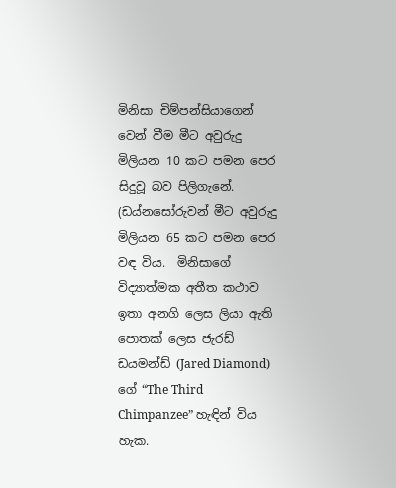මිනිසා චිම්පන්සියාගෙන් වෙන් වීම මීට අවුරුදු මිලියන 10 කට පමන පෙර සිදුවූ බව පිලිගැනේ. (ඩය්නසෝරුවන් මීට අවුරුදු මිලියන 65 කට පමන පෙර වඳ විය.  මිනිසාගේ විද්‍යාත්මක අතීත කථාව ඉතා අනගි ලෙස ලියා ඇති පොතක් ලෙස ජැරඩ් ඩයමන්ඩ් (Jared Diamond) ගේ “The Third Chimpanzee” හැඳින් විය හැක.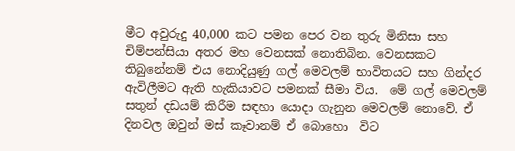මීට අවුරුදු 40,000 කට පමන පෙර වන තුරු මිනිසා සහ චිම්පන්සියා අතර මහ වෙනසක් නොතිබින. වෙනසකට තිබුනේනම් එය නොදියුණු ගල් මෙවලම් භාවිතයට සහ ගින්දර ඇවිලීමට ඇති හැකියාවට පමනක් සීමා විය.  මේ ගල් මෙවලම් සතුන් දඩයම් කිරීම සඳහා යොදා ගැනුන මෙවලම් නොවේ. ඒ දිනවල ඔවුන් මස් කෑවානම් ඒ බොහො  විට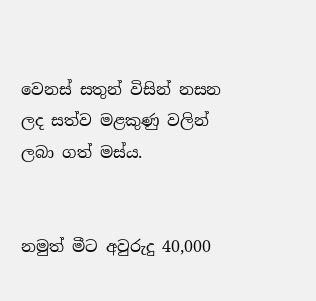වෙනස් සතුන් විසින් නසන ලද සත්ව මළකුණු වලින් ලබා ගත් මස්ය.


නමුත් මීට අවුරුදු 40,000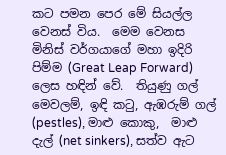කට පමන පෙර මේ සියල්ල වෙනස් විය.  මෙම වෙනස මිනිස් වර්ගයාගේ මහා ඉදිරි පිම්ම (Great Leap Forward) ලෙස හඳින් වේ.  තියුණු ගල් මෙවලම්, ඉඳි කටු, ඇඹරුම් ගල් (pestles), මාළු කොකු,  මාළු දැල් (net sinkers), සත්ව ඇට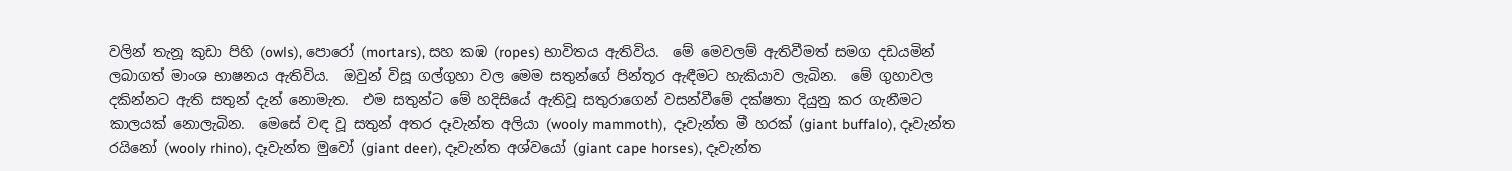වලින් තැනූ කුඩා පිහි (owls), පොරෝ (mortars), සහ කඹ (ropes) භාවිතය ඇතිවිය.  මේ මෙවලම් ඇතිවීමත් සමග දඩයමින් ලබාගත් මාංශ භාෂනය ඇතිවිය.  ඔවුන් විසූ ගල්ගුහා වල මෙම සතුන්ගේ පින්තූර ඇඳීමට හැකියාව ලැබින.  මේ ගුහාවල දකින්නට ඇති සතුන් දැන් නොමැත.  එම සතුන්ට මේ හදිසියේ ඇතිවූ සතුරාගෙන් වසන්වීමේ දක්ෂතා දියුනු කර ගැනීමට කාලයක් නොලැබින.  මෙසේ වඳ වූ සතුන් අතර දෑවැන්ත අලියා (wooly mammoth),  දෑවැන්ත මී හරක් (giant buffalo), දෑවැන්ත රයිනෝ (wooly rhino), දෑවැන්ත මුවෝ (giant deer), දෑවැන්ත අශ්වයෝ (giant cape horses), දෑවැන්ත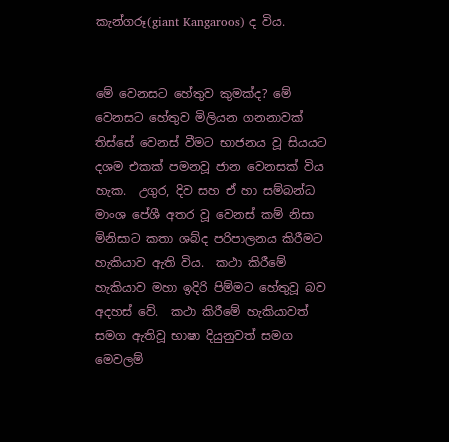කැන්ගරූ(giant Kangaroos) ද විය.


මේ වෙනසට හේතුව කුමක්ද? මේ වෙනසට හේතුව මිලියන ගනනාවක් තිස්සේ වෙනස් වීමට භාජනය වූ සියයට දශම එකක් පමනවූ ජාන වෙනසක් විය හැක.  උගුර, දිව සහ ඒ හා සම්බන්ධ මාංශ පේශී අතර වූ වෙනස් කම් නිසා මිනිසාට කතා ශබ්ද පරිපාලනය කිරීමට හැකියාව ඇති විය.  කථා කිරීමේ හැකියාව මහා ඉදිරි පිම්මට හේතුවූ බව අදහස් වේ.  කථා කිරීමේ හැකියාවත් සමග ඇතිවූ භාෂා දියුනුවත් සමග මෙවලම්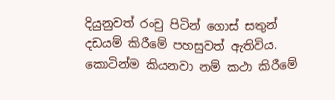දියුනුවත් රංචු පිටින් ගොස් සතුන් දඩයම් කිරීමේ පහසුවත් ඇතිවිය.  කොටින්ම කියනවා නම් කථා කිරීමේ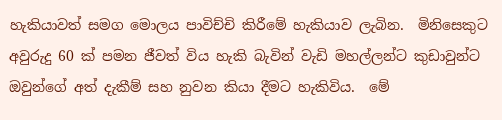හැකියාවත් සමග මොලය පාවිච්චි කිරීමේ හැකියාව ලැබින.  මිනිසෙකුට අවුරුදු 60 ක් පමන ජීවත් විය හැකි බැවින් වැඩි මහල්ලන්ට කුඩාවුන්ට ඔවුන්ගේ අත් දැකීම් සහ නුවන කියා දීමට හැකිවිය.  මේ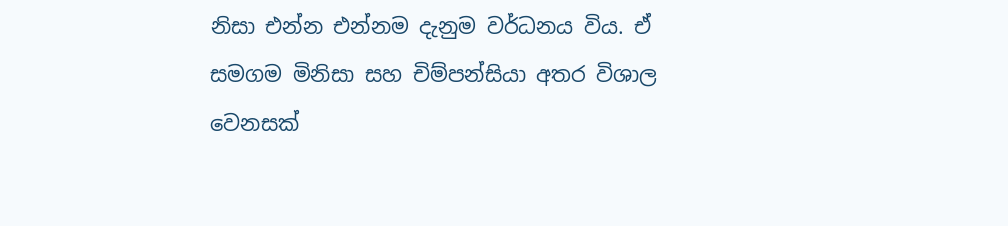නිසා එන්න එන්නම දැනුම වර්ධනය විය. ඒ සමගම මිනිසා සහ චිම්පන්සියා අතර විශාල වෙනසක්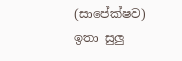(සාපේක්ෂව) ඉතා සුලු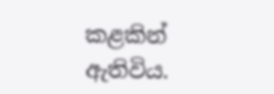කළකින් ඇතිවිය.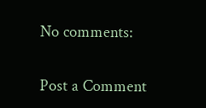No comments:

Post a Comment